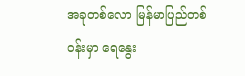အခုတစ်လော မြန်မာပြည်တစ်ဝန်းမှာ ရေနွေး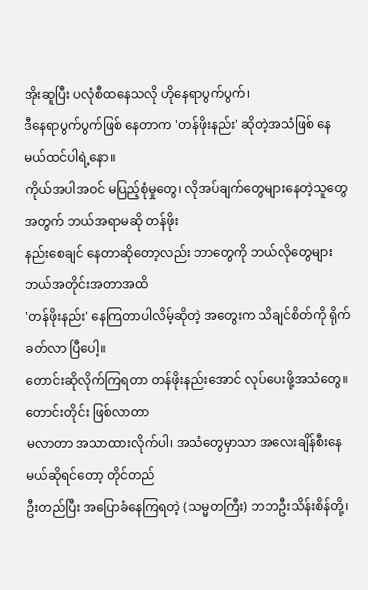အိုးဆူပြီး ပလုံစီထနေသလို ဟိုနေရာပွက်ပွက်၊
ဒီနေရာပွက်ပွက်ဖြစ် နေတာက 'တန်ဖိုးနည်း' ဆိုတဲ့အသံဖြစ် နေမယ်ထင်ပါရဲ့နော။
ကိုယ်အပါအဝင် မပြည့်စုံမှုတွေ၊ လိုအပ်ချက်တွေများနေတဲ့သူတွေအတွက် ဘယ်အရာမဆို တန်ဖိုး
နည်းစေချင် နေတာဆိုတော့လည်း ဘာတွေကို ဘယ်လိုတွေများ ဘယ်အတိုင်းအတာအထိ
'တန်ဖိုးနည်း' နေကြတာပါလိမ့်ဆိုတဲ့ အတွေးက သိချင်စိတ်ကို ရိုက်ခတ်လာ ပြီပေါ့။
တောင်းဆိုလိုက်ကြရတာ တန်ဖိုးနည်းအောင် လုပ်ပေးဖို့အသံတွေ။ တောင်းတိုင်း ဖြစ်လာတာ
မလာတာ အသာထားလိုက်ပါ၊ အသံတွေမှာသာ အလေးချိန်စီးနေမယ်ဆိုရင်တော့ တိုင်တည်
ဦးတည်ပြီး အပြောခံနေကြရတဲ့ (သမ္မတကြီး) ဘဘဦးသိန်းစိန်တို့၊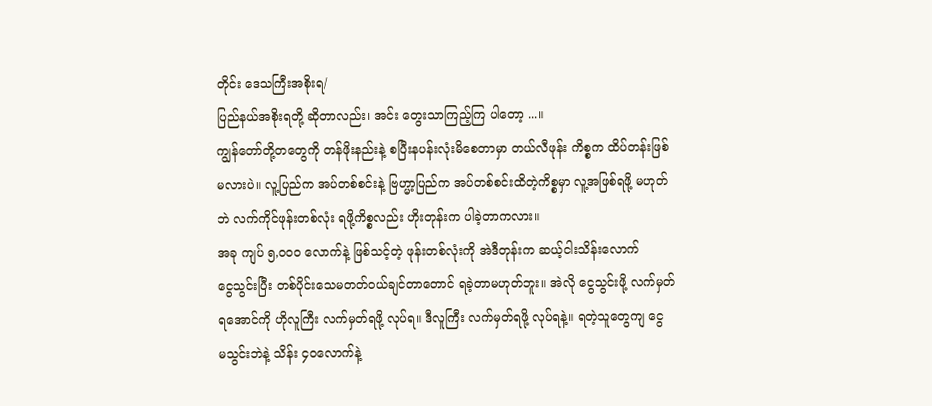တိုင်း ဒေသကြီးအစိုးရ/
ပြည်နယ်အစိုးရတို့ ဆိုတာလည်း၊ အင်း တွေးသာကြည့်ကြ ပါတော့ ...။
ကျွန်တော်တို့တတွေကို တန်ဖိုးနည်းနဲ့ စပြီးနပန်းလုံးမိစေတာမှာ တယ်လီဖုန်း ကိစ္စက ထိပ်တန်းဖြစ်
မလားပဲ။ လူ့ပြည်က အပ်တစ်စင်းနဲ့ ဗြဟ္မာ့ပြည်က အပ်တစ်စင်းထိတဲ့ကိစ္စမှာ လူ့အဖြစ်ရဖို့ မဟုတ်
ဘဲ လက်ကိုင်ဖုန်းတစ်လုံး ရဖို့ကိစ္စလည်း ဟိုးတုန်းက ပါခဲ့တာကလား။
အခု ကျပ် ၅,၀၀၀ လောက်နဲ့ ဖြစ်သင့်တဲ့ ဖုန်းတစ်လုံးကို အဲဒီတုန်းက ဆယ့်ငါးသိန်းလောက်
ငွေသွင်းပြီး တစ်ပိုင်းသေမတတ်ဝယ်ချင်တာတောင် ရခဲ့တာမဟုတ်ဘူး။ အဲလို ငွေသွင်းဖို့ လက်မှတ်
ရအောင်ကို ဟိုလူကြီး လက်မှတ်ရဖို့ လုပ်ရ။ ဒီလူကြီး လက်မှတ်ရဖို့ လုပ်ရနဲ့။ ရတဲ့သူတွေကျ ငွေ
မသွင်းဘဲနဲ့ သိန်း ၄၀လောက်နဲ့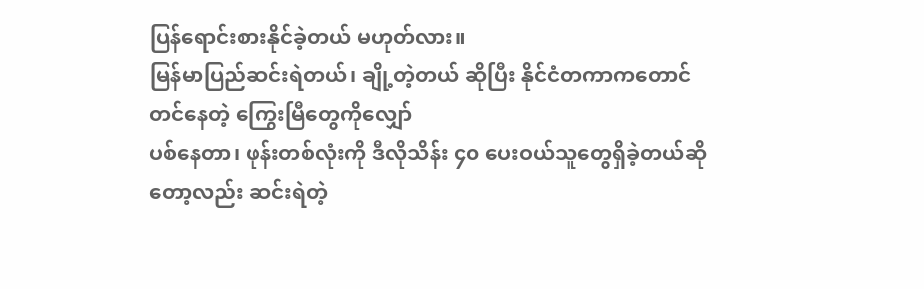ပြန်ရောင်းစားနိုင်ခဲ့တယ် မဟုတ်လား။
မြန်မာပြည်ဆင်းရဲတယ်၊ ချို့တဲ့တယ် ဆိုပြီး နိုင်ငံတကာကတောင် တင်နေတဲ့ ကြွေးမြီတွေကိုလျှော်
ပစ်နေတာ၊ ဖုန်းတစ်လုံးကို ဒီလိုသိန်း ၄၀ ပေးဝယ်သူတွေရှိခဲ့တယ်ဆိုတော့လည်း ဆင်းရဲတဲ့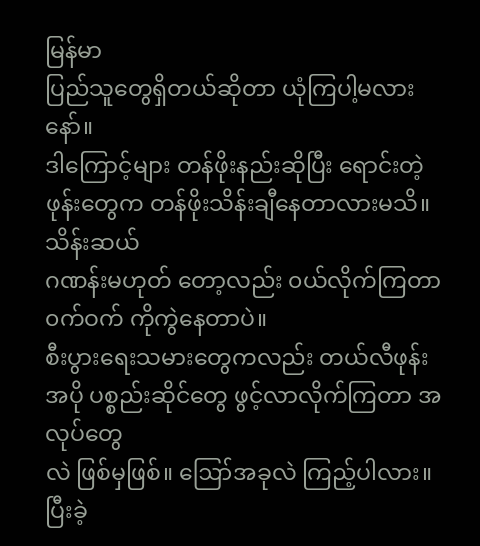မြန်မာ
ပြည်သူတွေရှိတယ်ဆိုတာ ယုံကြပါ့မလားနော်။
ဒါကြောင့်များ တန်ဖိုးနည်းဆိုပြီး ရောင်းတဲ့ဖုန်းတွေက တန်ဖိုးသိန်းချီနေတာလားမသိ။ သိန်းဆယ်
ဂဏန်းမဟုတ် တော့လည်း ၀ယ်လိုက်ကြတာ ၀က်ဝက် ကိုကွဲနေတာပဲ။
စီးပွားရေးသမားတွေကလည်း တယ်လီဖုန်းအပို ပစ္စည်းဆိုင်တွေ ဖွင့်လာလိုက်ကြတာ အလုပ်တွေ
လဲ ဖြစ်မှဖြစ်။ ဪအခုလဲ ကြည့်ပါလား။ ပြီးခဲ့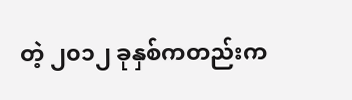တဲ့ ၂၀၁၂ ခုနှစ်ကတည်းက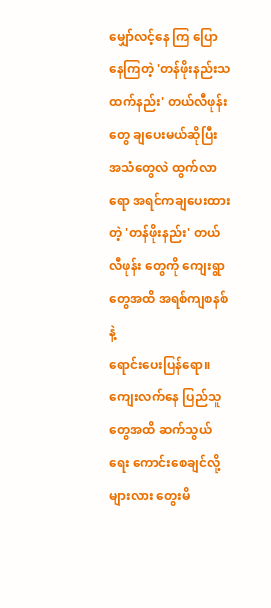မျှော်လင့်နေ ကြ ပြော
နေကြတဲ့ 'တန်ဖိုးနည်းသထက်နည်း' တယ်လီဖုန်းတွေ ချပေးမယ်ဆိုပြီး အသံတွေလဲ ထွက်လာ
ရော အရင်ကချပေးထားတဲ့ 'တန်ဖိုးနည်း' တယ်လီဖုန်း တွေကို ကျေးရွာတွေအထိ အရစ်ကျစနစ်နဲ့
ရောင်းပေးပြန်ရော။
ကျေးလက်နေ ပြည်သူတွေအထိ ဆက်သွယ်ရေး ကောင်းစေချင်လို့များလား တွေးမိ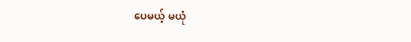ပေမယ့် မယုံ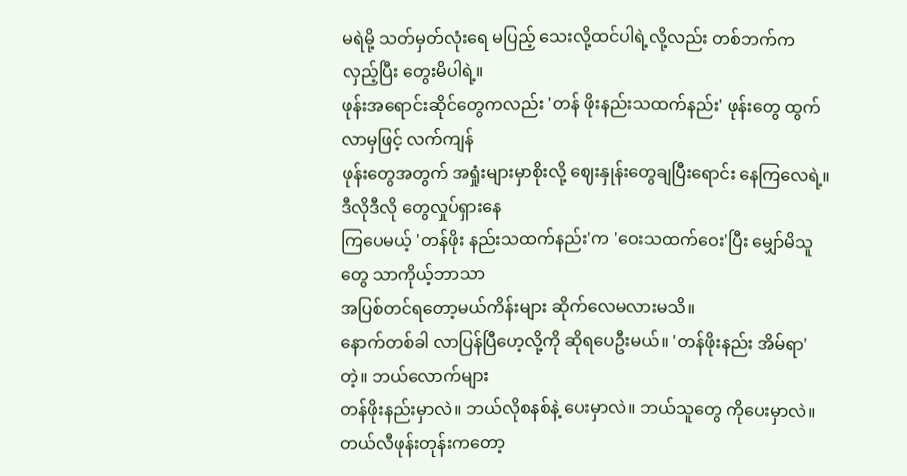မရဲမို့ သတ်မှတ်လုံးရေ မပြည့် သေးလို့ထင်ပါရဲ့လို့လည်း တစ်ဘက်က လှည့်ပြီး တွေးမိပါရဲ့။
ဖုန်းအရောင်းဆိုင်တွေကလည်း 'တန် ဖိုးနည်းသထက်နည်း' ဖုန်းတွေ ထွက်လာမှဖြင့် လက်ကျန်
ဖုန်းတွေအတွက် အရှုံးများမှာစိုးလို့ ဈေးနှုန်းတွေချပြီးရောင်း နေကြလေရဲ့။ ဒီလိုဒီလို တွေလှုပ်ရှားနေ
ကြပေမယ့် 'တန်ဖိုး နည်းသထက်နည်း'က 'ဝေးသထက်ဝေး'ပြီး မျှော်မိသူတွေ သာကိုယ့်ဘာသာ
အပြစ်တင်ရတော့မယ်ကိန်းများ ဆိုက်လေမလားမသိ။
နောက်တစ်ခါ လာပြန်ပြီဟေ့လို့ကို ဆိုရပေဦးမယ်။ 'တန်ဖိုးနည်း အိမ်ရာ' တဲ့။ ဘယ်လောက်များ
တန်ဖိုးနည်းမှာလဲ။ ဘယ်လိုစနစ်နဲ့ ပေးမှာလဲ။ ဘယ်သူတွေ ကိုပေးမှာလဲ။
တယ်လီဖုန်းတုန်းကတော့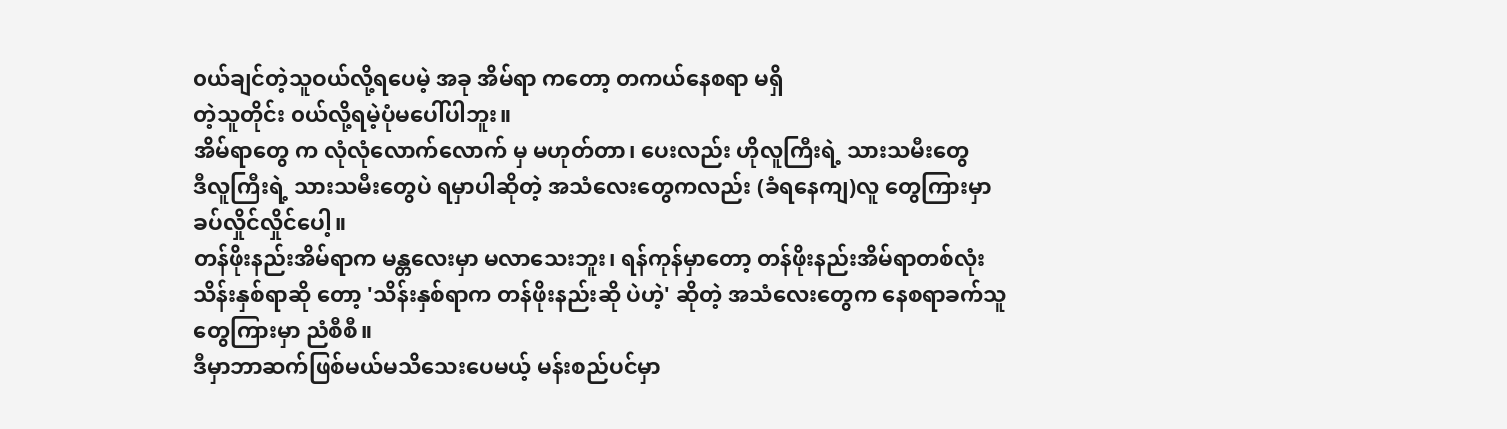၀ယ်ချင်တဲ့သူဝယ်လို့ရပေမဲ့ အခု အိမ်ရာ ကတော့ တကယ်နေစရာ မရှိ
တဲ့သူတိုင်း ၀ယ်လို့ရမဲ့ပုံမပေါ်ပါဘူး။
အိမ်ရာတွေ က လုံလုံလောက်လောက် မှ မဟုတ်တာ၊ ပေးလည်း ဟိုလူကြီးရဲ့ သားသမီးတွေ
ဒီလူကြီးရဲ့ သားသမီးတွေပဲ ရမှာပါဆိုတဲ့ အသံလေးတွေကလည်း (ခံရနေကျ)လူ တွေကြားမှာ
ခပ်လှိုင်လှိုင်ပေါ့။
တန်ဖိုးနည်းအိမ်ရာက မန္တလေးမှာ မလာသေးဘူး၊ ရန်ကုန်မှာတော့ တန်ဖိုးနည်းအိမ်ရာတစ်လုံး
သိန်းနှစ်ရာဆို တော့ 'သိန်းနှစ်ရာက တန်ဖိုးနည်းဆို ပဲဟဲ့' ဆိုတဲ့ အသံလေးတွေက နေစရာခက်သူ
တွေကြားမှာ ညံစီစီ။
ဒီမှာဘာဆက်ဖြစ်မယ်မသိသေးပေမယ့် မန်းစည်ပင်မှာ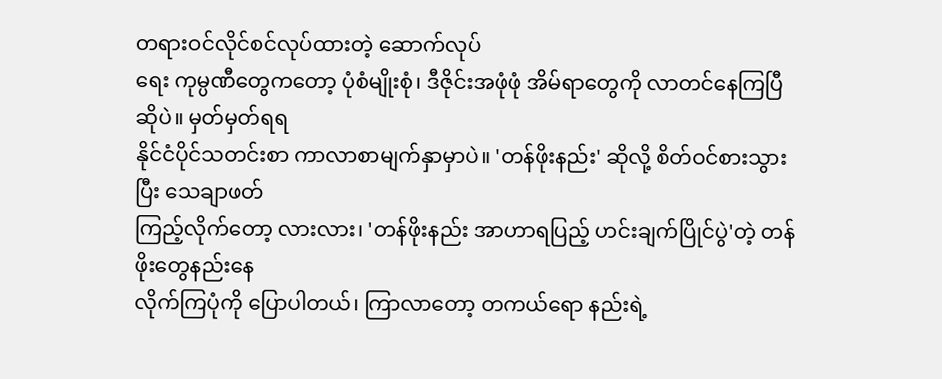တရားဝင်လိုင်စင်လုပ်ထားတဲ့ ဆောက်လုပ်
ရေး ကုမ္ပဏီတွေကတော့ ပုံစံမျိုးစုံ၊ ဒီဇိုင်းအဖုံဖုံ အိမ်ရာတွေကို လာတင်နေကြပြီဆိုပဲ။ မှတ်မှတ်ရရ
နိုင်ငံပိုင်သတင်းစာ ကာလာစာမျက်နှာမှာပဲ။ 'တန်ဖိုးနည်း' ဆိုလို့ စိတ်ဝင်စားသွားပြီး သေချာဖတ်
ကြည့်လိုက်တော့ လားလား၊ 'တန်ဖိုးနည်း အာဟာရပြည့် ဟင်းချက်ပြိုင်ပွဲ'တဲ့ တန်ဖိုးတွေနည်းနေ
လိုက်ကြပုံကို ပြောပါတယ်၊ ကြာလာတော့ တကယ်ရော နည်းရဲ့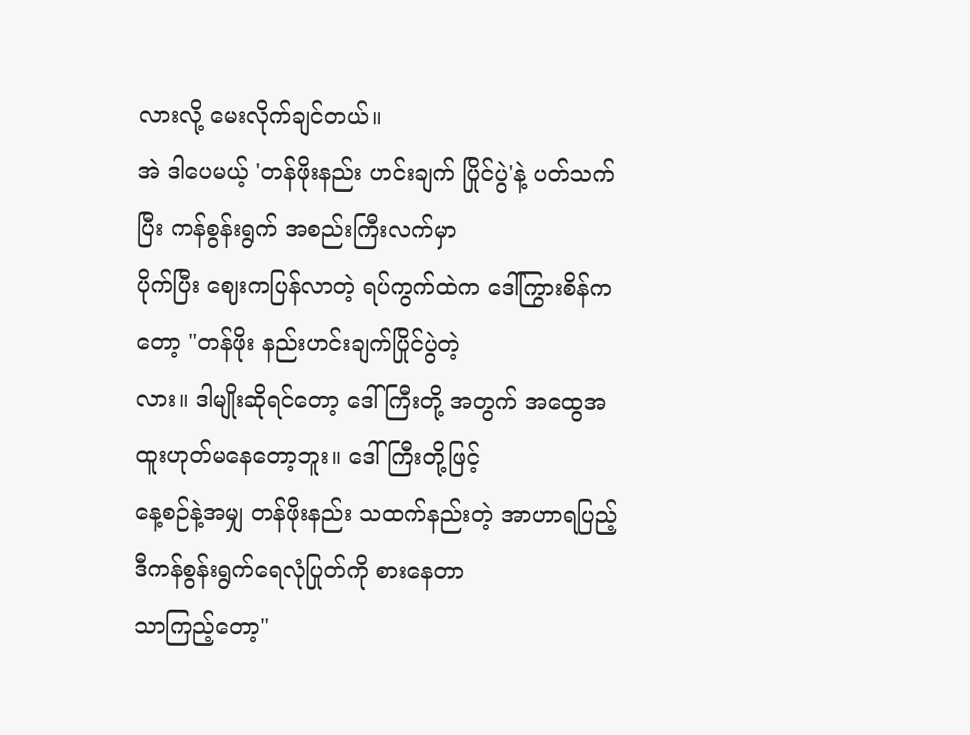လားလို့ မေးလိုက်ချင်တယ်။
အဲ ဒါပေမယ့် 'တန်ဖိုးနည်း ဟင်းချက် ပြိုင်ပွဲ'နဲ့ ပတ်သက်ပြီး ကန်စွန်းရွက် အစည်းကြီးလက်မှာ
ပိုက်ပြီး ဈေးကပြန်လာတဲ့ ရပ်ကွက်ထဲက ဒေါ်ကြွားစိန်က တော့ "တန်ဖိုး နည်းဟင်းချက်ပြိုင်ပွဲတဲ့
လား။ ဒါမျိုးဆိုရင်တော့ ဒေါ်ကြီးတို့ အတွက် အထွေအထူးဟုတ်မနေတော့ဘူး။ ဒေါ်ကြီးတို့ဖြင့်
နေ့စဉ်နဲ့အမျှ တန်ဖိုးနည်း သထက်နည်းတဲ့ အာဟာရပြည့် ဒီကန်စွန်းရွက်ရေလုံပြုတ်ကို စားနေတာ
သာကြည့်တော့"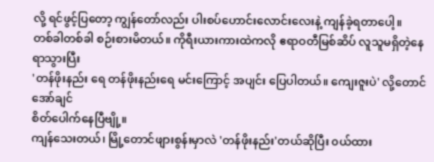လို့ ရင်ဖွင့်ပြတော့ ကျွန်တော်လည်း ပါးစပ်ဟောင်းလောင်းလေးနဲ့ ကျန်ခဲ့ရတာပေါ့။
တစ်ခါတစ်ခါ စဉ်းစားမိတယ်။ ကိုရီးယားကားထဲကလို ဧရာဝတီမြစ်ဆိပ် လူသူမရှိတဲ့နေရာသွားပြီး
'တန်ဖိုးနည်း ရေ တန်ဖိုးနည်းရေ မင်းကြောင့် အပျင်း ပြေပါတယ်။ ကျေးဇူးပဲ' လို့တောင် အော်ချင်
စိတ်ပေါက်နေပြီဗျို့။
ကျန်သေးတယ်၊ မြို့တောင်ဖျားစွန်းမှာလဲ 'တန်ဖိုးနည်း'တယ်ဆိုပြီး ၀ယ်ထား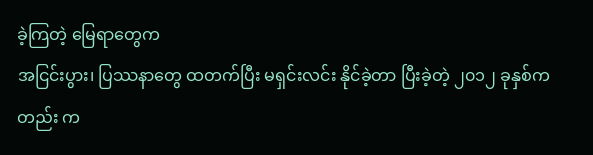ခဲ့ကြတဲ့ မြေရာတွေက
အငြင်းပွား၊ ပြဿနာတွေ ထတက်ပြီး မရှင်းလင်း နိုင်ခဲ့တာ ပြီးခဲ့တဲ့ ၂၀၁၂ ခုနှစ်ကတည်း က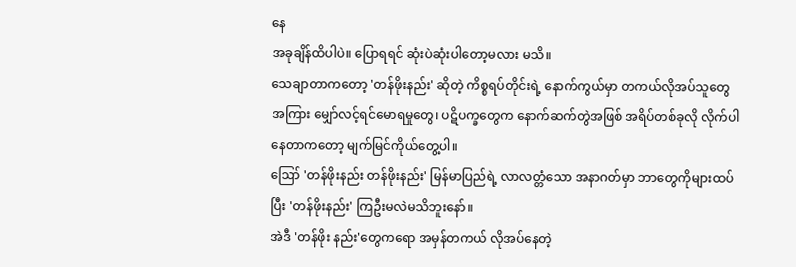နေ
အခုချိန်ထိပါပဲ။ ပြောရရင် ဆုံးပဲဆုံးပါတော့မလား မသိ။
သေချာတာကတော့ 'တန်ဖိုးနည်း' ဆိုတဲ့ ကိစ္စရပ်တိုင်းရဲ့ နောက်ကွယ်မှာ တကယ်လိုအပ်သူတွေ
အကြား မျှော်လင့်ရင်မောရမှုတွေ၊ ပဋိပက္ခတွေက နောက်ဆက်တွဲအဖြစ် အရိပ်တစ်ခုလို လိုက်ပါ
နေတာကတော့ မျက်မြင်ကိုယ်တွေ့ပါ။
ဪ 'တန်ဖိုးနည်း တန်ဖိုးနည်း' မြန်မာပြည်ရဲ့ လာလတ္တံသော အနာဂတ်မှာ ဘာတွေကိုများထပ်
ပြီး 'တန်ဖိုးနည်း' ကြဦးမလဲမသိဘူးနော်။
အဲဒီ 'တန်ဖိုး နည်း'တွေကရော အမှန်တကယ် လိုအပ်နေတဲ့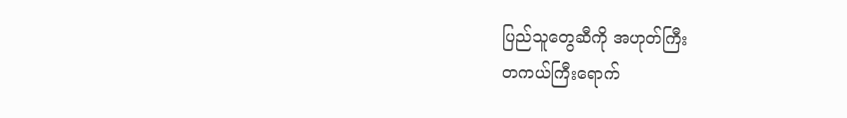ပြည်သူတွေဆီကို အဟုတ်ကြီး
တကယ်ကြီးရောက်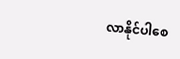လာနိုင်ပါစေ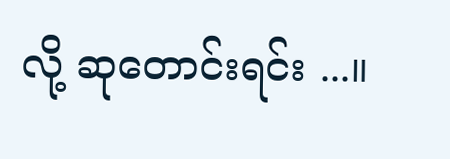လို့ ဆုတောင်းရင်း ...။